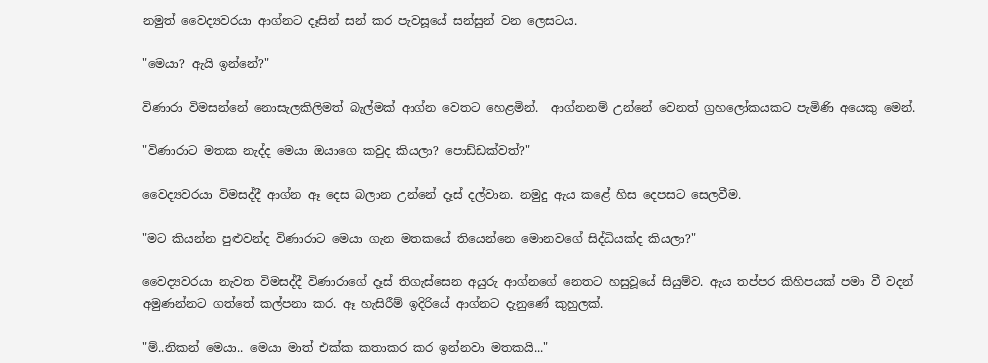නමුත් වෛද්‍යවරයා ආග්නට දෑසින් සන් කර පැවසූයේ සන්සුන් වන ලෙසටය.

"මෙයා? ඇයි ඉන්නේ?"

විණාරා විමසන්නේ නොසැලකිලිමත් බැල්මක් ආග්න වෙතට හෙළමින්.  ආග්නනම් උන්නේ වෙනත් ග්‍රහලෝකයකට පැමිණි අයෙකු මෙන්.

"විණාරාට මතක නැද්ද මෙයා ඔයාගෙ කවුද කියලා? පොඩ්ඩක්වත්?"

වෛද්‍යවරයා විමසද්දී ආග්න ඈ දෙස බලාන උන්නේ දෑස් දල්වාන. නමුදු ඇය කළේ හිස දෙපසට සෙලවීම.

"මට කියන්න පුළුවන්ද විණාරාට මෙයා ගැන මතකයේ තියෙන්නෙ මොනවගේ සිද්ධියක්ද කියලා?"

වෛද්‍යවරයා නැවත විමසද්දී විණාරාගේ දෑස් තිගැස්සෙන අයුරු ආග්නගේ නෙතට හසුවූයේ සියුම්ව. ඇය තප්පර කිහිපයක් පමා වී වදන් අමුණන්නට ගත්තේ කල්පනා කර. ඈ හැසිරීම් ඉදිරියේ ආග්නට දැනුණේ කුහුලක්.

"ම්..නිකන් මෙයා.. මෙයා මාත් එක්ක කතාකර කර ඉන්නවා මතකයි..."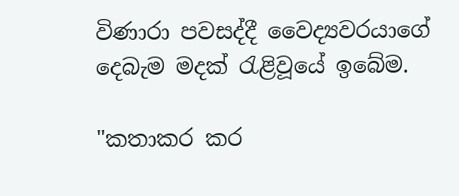විණාරා පවසද්දී වෛද්‍යවරයාගේ දෙබැම මදක් රැළිවූයේ ඉබේම.

"කතාකර කර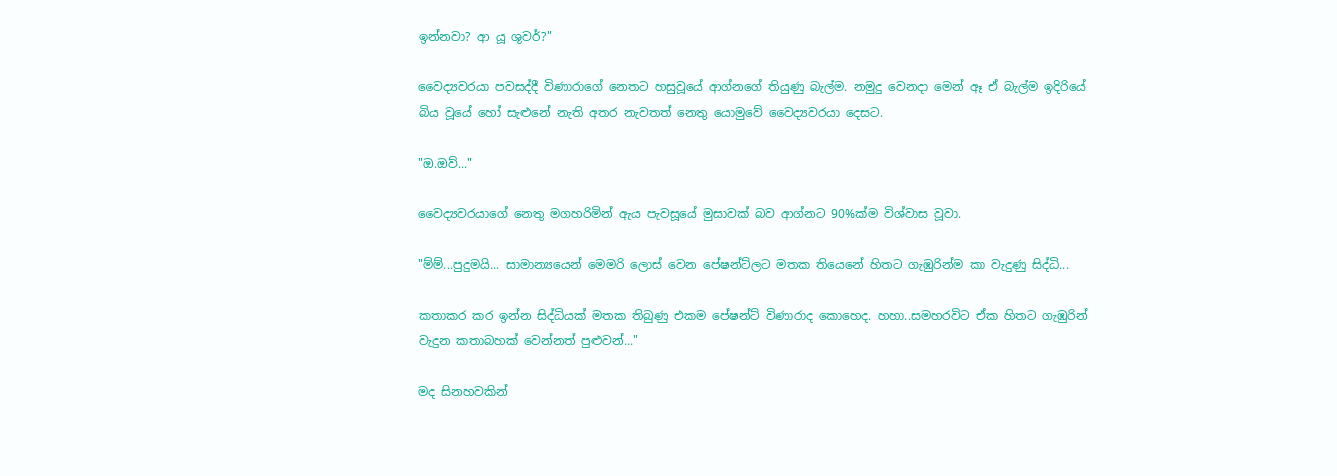ඉන්නවා? ආ යූ ශුවර්?"

වෛද්‍යවරයා පවසද්දී විණාරාගේ නෙතට හසුවූයේ ආග්නගේ තියුණු බැල්ම. නමුදු වෙනදා මෙන් ඈ ඒ බැල්ම ඉදිරියේ බිය වූයේ හෝ සැළුනේ නැති අතර නැවතත් නෙතු යොමුවේ වෛද්‍යවරයා දෙසට.

"ඔ.ඔව්..."

වෛද්‍යවරයාගේ නෙතු මගහරිමින් ඇය පැවසූයේ මුසාවක් බව ආග්නට 90%ක්ම විශ්වාස වූවා.

"ම්ම්...පුදුමයි... සාමාන්‍යයෙන් මෙමරි ලොස් වෙන පේෂන්ට්ලට මතක තියෙනේ හිතට ගැඹුරින්ම කා වැදුණු සිද්ධි...

කතාකර කර ඉන්න සිද්ධියක් මතක තිබුණු එකම පේෂන්ට් විණාරාද කොහෙද. හහා..සමහරවිට ඒක හිතට ගැඹුරින් වැදුන කතාබහක් වෙන්නත් පුළුවන්..."

මද සිනහවකින්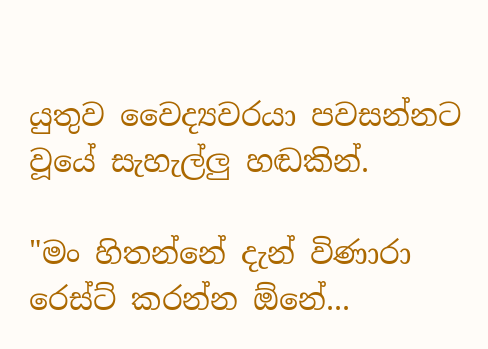යුතුව වෛද්‍යවරයා පවසන්නට වූයේ සැහැල්ලු හඬකින්.

"මං හිතන්නේ දැන් විණාරා රෙස්ට් කරන්න ඕනේ...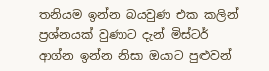තනියම ඉන්න බයවුණ එක කලින් ප්‍රශ්නයක් වුණාට දැන් මිස්ටර් ආග්න ඉන්න නිසා ඔයාට පුළුවන්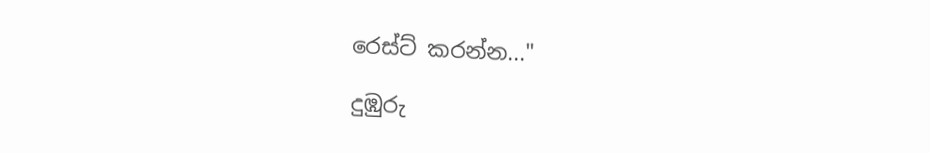රෙස්ට් කරන්න..."

දුඹුරු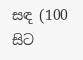සඳ (100 සිට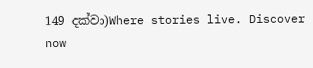149 දක්වා)Where stories live. Discover now